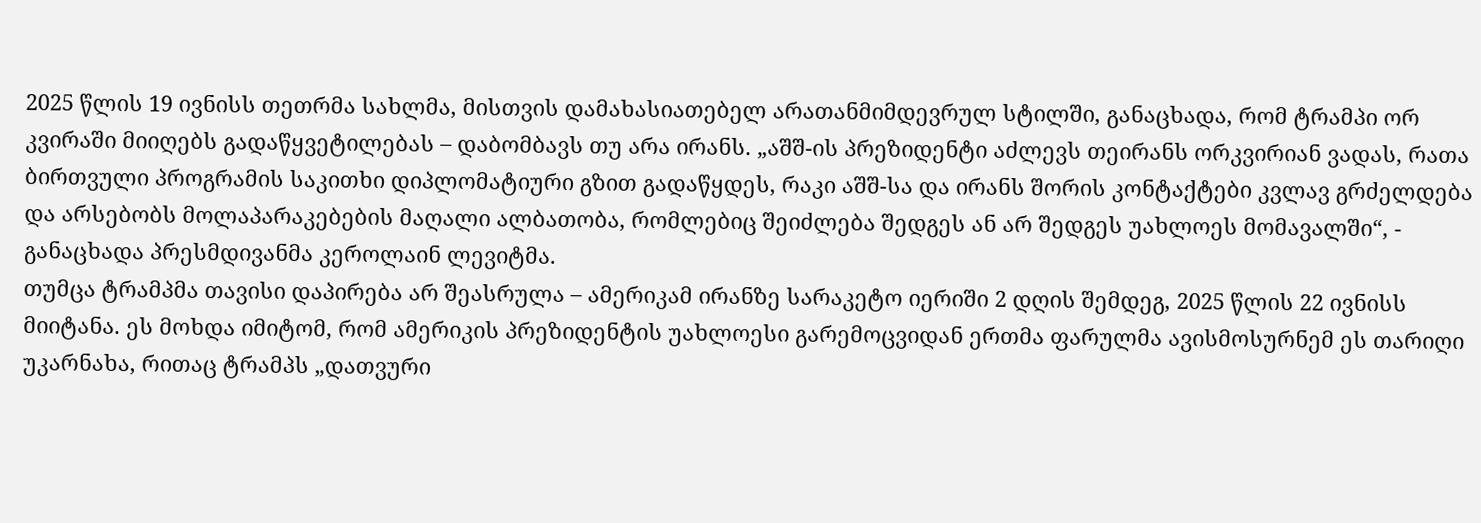2025 წლის 19 ივნისს თეთრმა სახლმა, მისთვის დამახასიათებელ არათანმიმდევრულ სტილში, განაცხადა, რომ ტრამპი ორ კვირაში მიიღებს გადაწყვეტილებას – დაბომბავს თუ არა ირანს. „აშშ-ის პრეზიდენტი აძლევს თეირანს ორკვირიან ვადას, რათა ბირთვული პროგრამის საკითხი დიპლომატიური გზით გადაწყდეს, რაკი აშშ-სა და ირანს შორის კონტაქტები კვლავ გრძელდება და არსებობს მოლაპარაკებების მაღალი ალბათობა, რომლებიც შეიძლება შედგეს ან არ შედგეს უახლოეს მომავალში“, - განაცხადა პრესმდივანმა კეროლაინ ლევიტმა.
თუმცა ტრამპმა თავისი დაპირება არ შეასრულა – ამერიკამ ირანზე სარაკეტო იერიში 2 დღის შემდეგ, 2025 წლის 22 ივნისს მიიტანა. ეს მოხდა იმიტომ, რომ ამერიკის პრეზიდენტის უახლოესი გარემოცვიდან ერთმა ფარულმა ავისმოსურნემ ეს თარიღი უკარნახა, რითაც ტრამპს „დათვური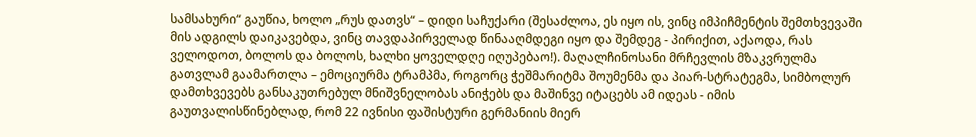სამსახური“ გაუწია, ხოლო „რუს დათვს“ – დიდი საჩუქარი (შესაძლოა, ეს იყო ის, ვინც იმპიჩმენტის შემთხვევაში მის ადგილს დაიკავებდა, ვინც თავდაპირველად წინააღმდეგი იყო და შემდეგ - პირიქით, აქაოდა, რას ველოდოთ, ბოლოს და ბოლოს, ხალხი ყოველდღე იღუპებაო!). მაღალჩინოსანი მრჩევლის მზაკვრულმა გათვლამ გაამართლა – ემოციურმა ტრამპმა, როგორც ჭეშმარიტმა შოუმენმა და პიარ-სტრატეგმა, სიმბოლურ დამთხვევებს განსაკუთრებულ მნიშვნელობას ანიჭებს და მაშინვე იტაცებს ამ იდეას - იმის გაუთვალისწინებლად, რომ 22 ივნისი ფაშისტური გერმანიის მიერ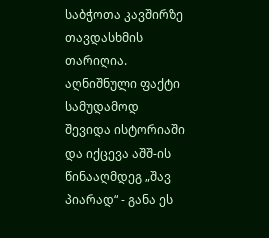საბჭოთა კავშირზე თავდასხმის თარიღია. აღნიშნული ფაქტი სამუდამოდ შევიდა ისტორიაში და იქცევა აშშ-ის წინააღმდეგ „შავ პიარად“ - განა ეს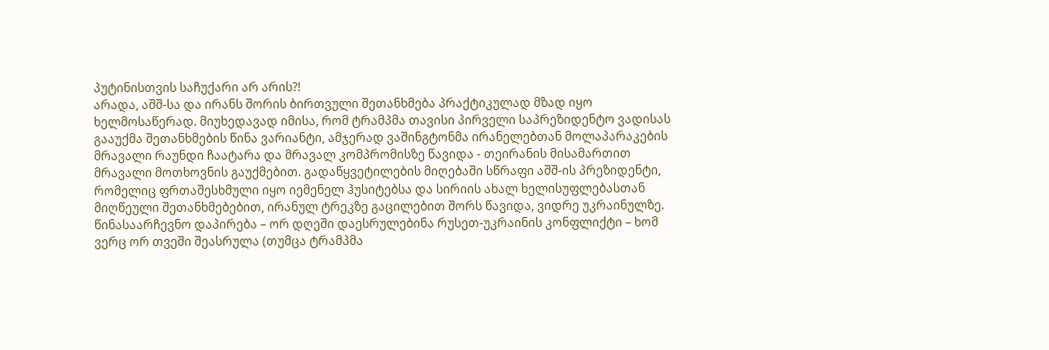პუტინისთვის საჩუქარი არ არის?!
არადა, აშშ-სა და ირანს შორის ბირთვული შეთანხმება პრაქტიკულად მზად იყო ხელმოსაწერად. მიუხედავად იმისა, რომ ტრამპმა თავისი პირველი საპრეზიდენტო ვადისას გააუქმა შეთანხმების წინა ვარიანტი, ამჯერად ვაშინგტონმა ირანელებთან მოლაპარაკების მრავალი რაუნდი ჩაატარა და მრავალ კომპრომისზე წავიდა - თეირანის მისამართით მრავალი მოთხოვნის გაუქმებით. გადაწყვეტილების მიღებაში სწრაფი აშშ-ის პრეზიდენტი, რომელიც ფრთაშესხმული იყო იემენელ ჰუსიტებსა და სირიის ახალ ხელისუფლებასთან მიღწეული შეთანხმებებით, ირანულ ტრეკზე გაცილებით შორს წავიდა, ვიდრე უკრაინულზე. წინასაარჩევნო დაპირება – ორ დღეში დაესრულებინა რუსეთ-უკრაინის კონფლიქტი – ხომ ვერც ორ თვეში შეასრულა (თუმცა ტრამპმა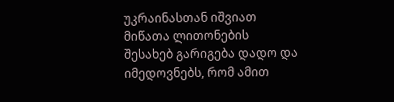უკრაინასთან იშვიათ მიწათა ლითონების შესახებ გარიგება დადო და იმედოვნებს, რომ ამით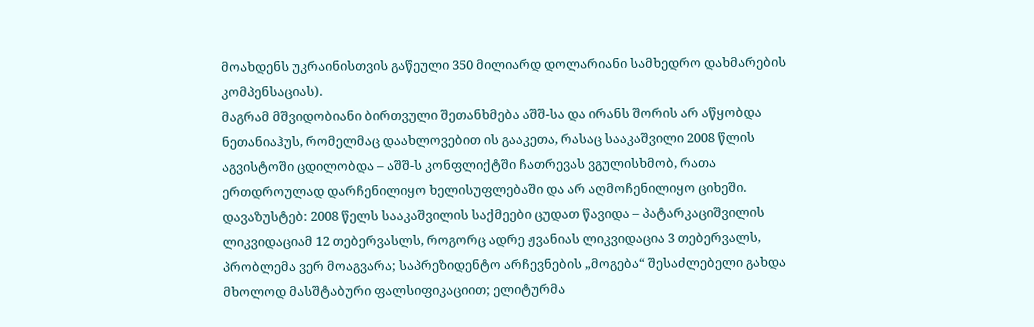მოახდენს უკრაინისთვის გაწეული 350 მილიარდ დოლარიანი სამხედრო დახმარების კომპენსაციას).
მაგრამ მშვიდობიანი ბირთვული შეთანხმება აშშ-სა და ირანს შორის არ აწყობდა ნეთანიაჰუს, რომელმაც დაახლოვებით ის გააკეთა, რასაც სააკაშვილი 2008 წლის აგვისტოში ცდილობდა – აშშ-ს კონფლიქტში ჩათრევას ვგულისხმობ, რათა ერთდროულად დარჩენილიყო ხელისუფლებაში და არ აღმოჩენილიყო ციხეში. დავაზუსტებ: 2008 წელს სააკაშვილის საქმეები ცუდათ წავიდა – პატარკაციშვილის ლიკვიდაციამ 12 თებერვასლს, როგორც ადრე ჟვანიას ლიკვიდაცია 3 თებერვალს, პრობლემა ვერ მოაგვარა; საპრეზიდენტო არჩევნების „მოგება“ შესაძლებელი გახდა მხოლოდ მასშტაბური ფალსიფიკაციით; ელიტურმა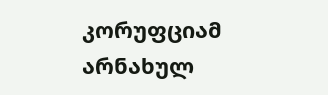კორუფციამ არნახულ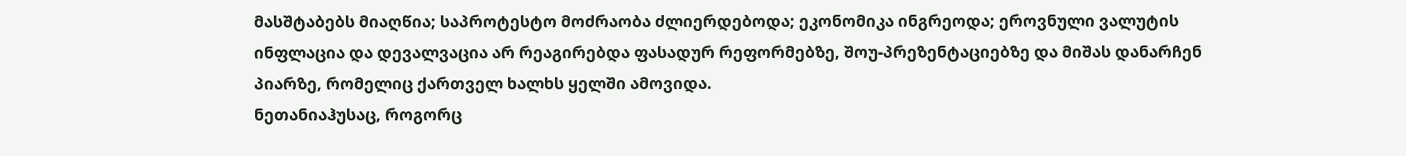მასშტაბებს მიაღწია; საპროტესტო მოძრაობა ძლიერდებოდა; ეკონომიკა ინგრეოდა; ეროვნული ვალუტის ინფლაცია და დევალვაცია არ რეაგირებდა ფასადურ რეფორმებზე, შოუ-პრეზენტაციებზე და მიშას დანარჩენ პიარზე, რომელიც ქართველ ხალხს ყელში ამოვიდა.
ნეთანიაჰუსაც, როგორც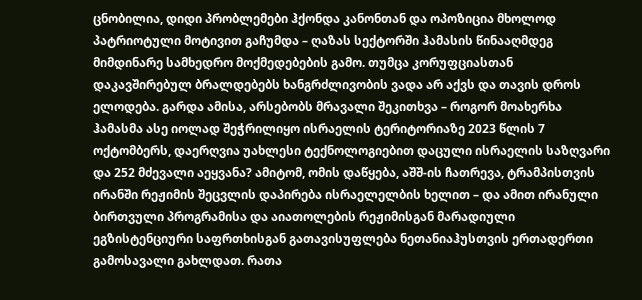ცნობილია, დიდი პრობლემები ჰქონდა კანონთან და ოპოზიცია მხოლოდ პატრიოტული მოტივით გაჩუმდა – ღაზას სექტორში ჰამასის წინააღმდეგ მიმდინარე სამხედრო მოქმედებების გამო. თუმცა კორუფციასთან დაკავშირებულ ბრალდებებს ხანგრძლივობის ვადა არ აქვს და თავის დროს ელოდება. გარდა ამისა, არსებობს მრავალი შეკითხვა – როგორ მოახერხა ჰამასმა ასე იოლად შეჭრილიყო ისრაელის ტერიტორიაზე 2023 წლის 7 ოქტომბერს, დაერღვია უახლესი ტექნოლოგიებით დაცული ისრაელის საზღვარი და 252 მძევალი აეყვანა? ამიტომ, ომის დაწყება, აშშ-ის ჩათრევა, ტრამპისთვის ირანში რეჟიმის შეცვლის დაპირება ისრაელელბის ხელით – და ამით ირანული ბირთვული პროგრამისა და აიათოლების რეჟიმისგან მარადიული ეგზისტენციური საფრთხისგან გათავისუფლება ნეთანიაჰუსთვის ერთადერთი გამოსავალი გახლდათ. რათა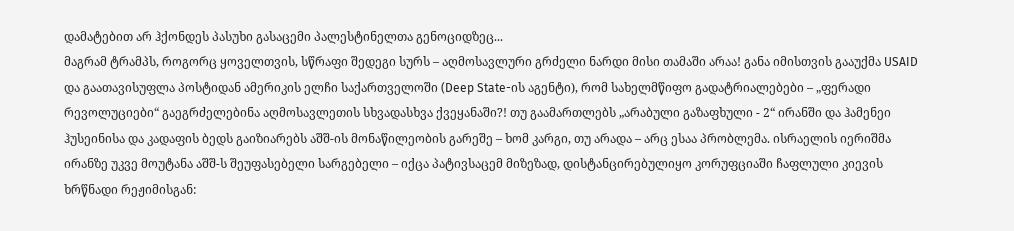დამატებით არ ჰქონდეს პასუხი გასაცემი პალესტინელთა გენოციდზეც...
მაგრამ ტრამპს, როგორც ყოველთვის, სწრაფი შედეგი სურს – აღმოსავლური გრძელი ნარდი მისი თამაში არაა! განა იმისთვის გააუქმა USAID და გაათავისუფლა პოსტიდან ამერიკის ელჩი საქართველოში (Deep State-ის აგენტი), რომ სახელმწიფო გადატრიალებები – „ფერადი რევოლუციები“ გაეგრძელებინა აღმოსავლეთის სხვადასხვა ქვეყანაში?! თუ გაამართლებს „არაბული გაზაფხული - 2“ ირანში და ჰამენეი ჰუსეინისა და კადაფის ბედს გაიზიარებს აშშ-ის მონაწილეობის გარეშე – ხომ კარგი, თუ არადა – არც ესაა პრობლემა. ისრაელის იერიშმა ირანზე უკვე მოუტანა აშშ-ს შეუფასებელი სარგებელი – იქცა პატივსაცემ მიზეზად, დისტანცირებულიყო კორუფციაში ჩაფლული კიევის ხრწნადი რეჟიმისგან: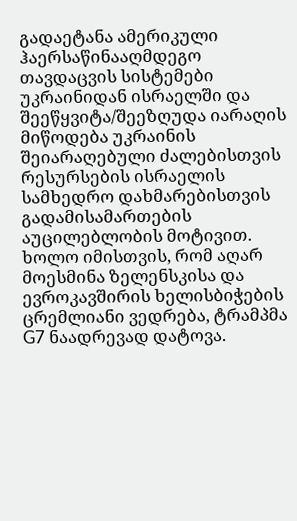გადაეტანა ამერიკული ჰაერსაწინააღმდეგო თავდაცვის სისტემები უკრაინიდან ისრაელში და შეეწყვიტა/შეეზღუდა იარაღის მიწოდება უკრაინის შეიარაღებული ძალებისთვის რესურსების ისრაელის სამხედრო დახმარებისთვის გადამისამართების აუცილებლობის მოტივით. ხოლო იმისთვის, რომ აღარ მოესმინა ზელენსკისა და ევროკავშირის ხელისბიჭების ცრემლიანი ვედრება, ტრამპმა G7 ნაადრევად დატოვა.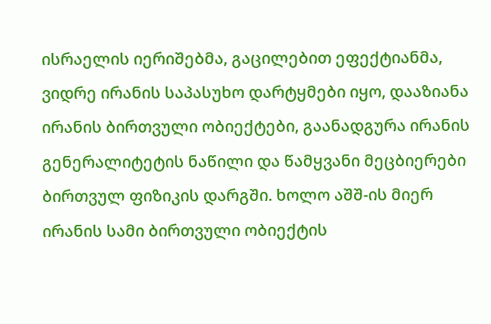ისრაელის იერიშებმა, გაცილებით ეფექტიანმა, ვიდრე ირანის საპასუხო დარტყმები იყო, დააზიანა ირანის ბირთვული ობიექტები, გაანადგურა ირანის გენერალიტეტის ნაწილი და წამყვანი მეცბიერები ბირთვულ ფიზიკის დარგში. ხოლო აშშ-ის მიერ ირანის სამი ბირთვული ობიექტის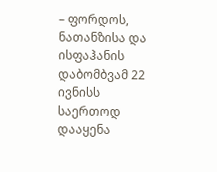– ფორდოს, ნათანზისა და ისფაჰანის დაბომბვამ 22 ივნისს საერთოდ დააყენა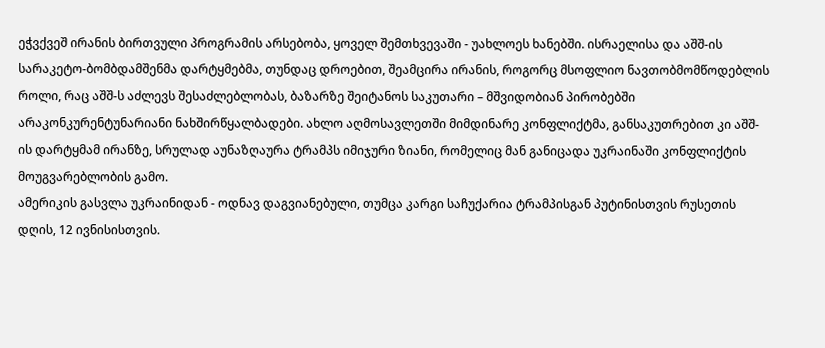ეჭვქვეშ ირანის ბირთვული პროგრამის არსებობა, ყოველ შემთხვევაში - უახლოეს ხანებში. ისრაელისა და აშშ-ის სარაკეტო-ბომბდამშენმა დარტყმებმა, თუნდაც დროებით, შეამცირა ირანის, როგორც მსოფლიო ნავთობმომწოდებლის როლი, რაც აშშ-ს აძლევს შესაძლებლობას, ბაზარზე შეიტანოს საკუთარი – მშვიდობიან პირობებში არაკონკურენტუნარიანი ნახშირწყალბადები. ახლო აღმოსავლეთში მიმდინარე კონფლიქტმა, განსაკუთრებით კი აშშ-ის დარტყმამ ირანზე, სრულად აუნაზღაურა ტრამპს იმიჯური ზიანი, რომელიც მან განიცადა უკრაინაში კონფლიქტის მოუგვარებლობის გამო.
ამერიკის გასვლა უკრაინიდან - ოდნავ დაგვიანებული, თუმცა კარგი საჩუქარია ტრამპისგან პუტინისთვის რუსეთის დღის, 12 ივნისისთვის.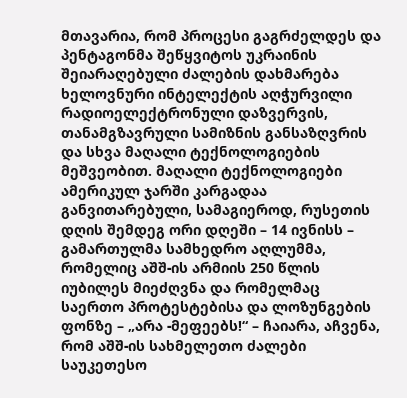მთავარია, რომ პროცესი გაგრძელდეს და პენტაგონმა შეწყვიტოს უკრაინის შეიარაღებული ძალების დახმარება ხელოვნური ინტელექტის აღჭურვილი რადიოელექტრონული დაზვერვის, თანამგზავრული სამიზნის განსაზღვრის და სხვა მაღალი ტექნოლოგიების მეშვეობით. მაღალი ტექნოლოგიები ამერიკულ ჯარში კარგადაა განვითარებული, სამაგიეროდ, რუსეთის დღის შემდეგ ორი დღეში – 14 ივნისს – გამართულმა სამხედრო აღლუმმა, რომელიც აშშ-ის არმიის 250 წლის იუბილეს მიეძღვნა და რომელმაც საერთო პროტესტებისა და ლოზუნგების ფონზე – „არა -მეფეებს!“ – ჩაიარა, აჩვენა, რომ აშშ-ის სახმელეთო ძალები საუკეთესო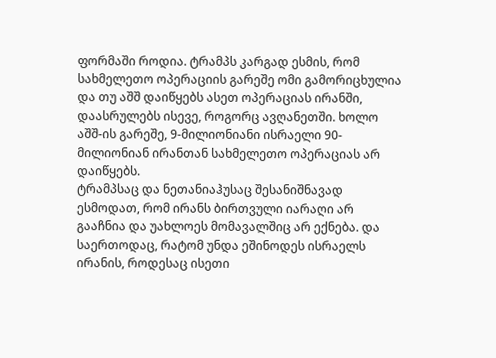ფორმაში როდია. ტრამპს კარგად ესმის, რომ სახმელეთო ოპერაციის გარეშე ომი გამორიცხულია და თუ აშშ დაიწყებს ასეთ ოპერაციას ირანში, დაასრულებს ისევე, როგორც ავღანეთში. ხოლო აშშ-ის გარეშე, 9-მილიონიანი ისრაელი 90-მილიონიან ირანთან სახმელეთო ოპერაციას არ დაიწყებს.
ტრამპსაც და ნეთანიაჰუსაც შესანიშნავად ესმოდათ, რომ ირანს ბირთვული იარაღი არ გააჩნია და უახლოეს მომავალშიც არ ექნება. და საერთოდაც, რატომ უნდა ეშინოდეს ისრაელს ირანის, როდესაც ისეთი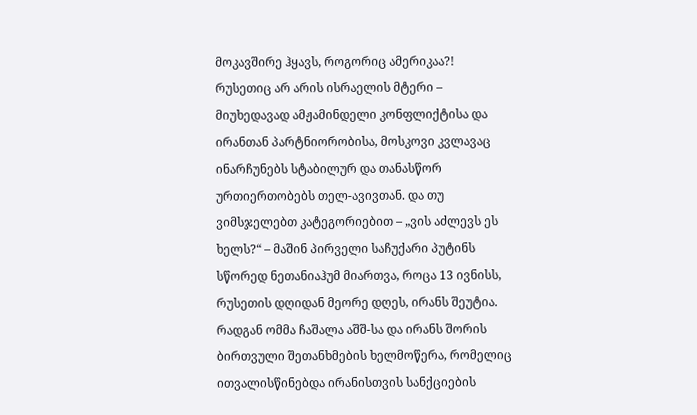მოკავშირე ჰყავს, როგორიც ამერიკაა?! რუსეთიც არ არის ისრაელის მტერი – მიუხედავად ამჟამინდელი კონფლიქტისა და ირანთან პარტნიორობისა, მოსკოვი კვლავაც ინარჩუნებს სტაბილურ და თანასწორ ურთიერთობებს თელ-ავივთან. და თუ ვიმსჯელებთ კატეგორიებით – „ვის აძლევს ეს ხელს?“ – მაშინ პირველი საჩუქარი პუტინს სწორედ ნეთანიაჰუმ მიართვა, როცა 13 ივნისს, რუსეთის დღიდან მეორე დღეს, ირანს შეუტია. რადგან ომმა ჩაშალა აშშ-სა და ირანს შორის ბირთვული შეთანხმების ხელმოწერა, რომელიც ითვალისწინებდა ირანისთვის სანქციების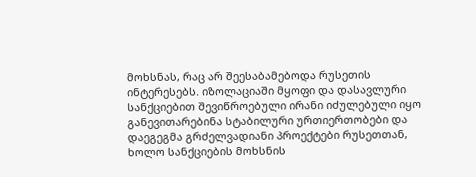მოხსნას, რაც არ შეესაბამებოდა რუსეთის ინტერესებს. იზოლაციაში მყოფი და დასავლური სანქციებით შევიწროებული ირანი იძულებული იყო განევითარებინა სტაბილური ურთიერთობები და დაეგეგმა გრძელვადიანი პროექტები რუსეთთან, ხოლო სანქციების მოხსნის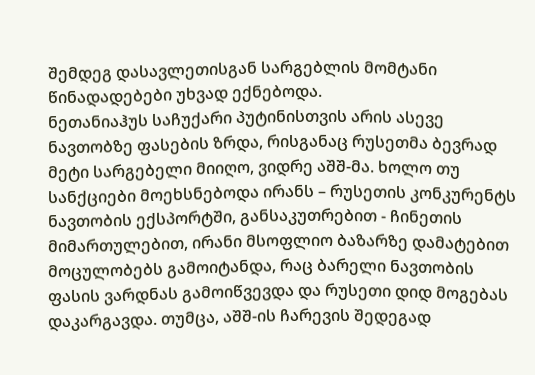შემდეგ დასავლეთისგან სარგებლის მომტანი წინადადებები უხვად ექნებოდა.
ნეთანიაჰუს საჩუქარი პუტინისთვის არის ასევე ნავთობზე ფასების ზრდა, რისგანაც რუსეთმა ბევრად მეტი სარგებელი მიიღო, ვიდრე აშშ-მა. ხოლო თუ სანქციები მოეხსნებოდა ირანს – რუსეთის კონკურენტს ნავთობის ექსპორტში, განსაკუთრებით - ჩინეთის მიმართულებით, ირანი მსოფლიო ბაზარზე დამატებით მოცულობებს გამოიტანდა, რაც ბარელი ნავთობის ფასის ვარდნას გამოიწვევდა და რუსეთი დიდ მოგებას დაკარგავდა. თუმცა, აშშ-ის ჩარევის შედეგად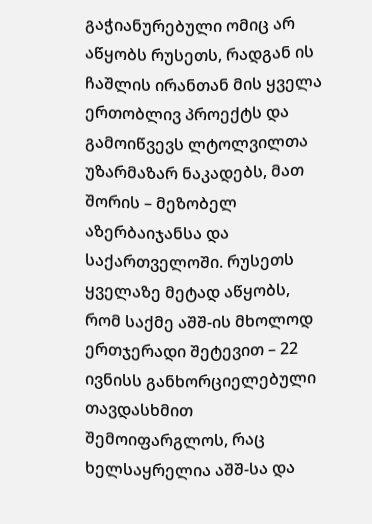გაჭიანურებული ომიც არ აწყობს რუსეთს, რადგან ის ჩაშლის ირანთან მის ყველა ერთობლივ პროექტს და გამოიწვევს ლტოლვილთა უზარმაზარ ნაკადებს, მათ შორის – მეზობელ აზერბაიჯანსა და საქართველოში. რუსეთს ყველაზე მეტად აწყობს, რომ საქმე აშშ-ის მხოლოდ ერთჯერადი შეტევით – 22 ივნისს განხორციელებული თავდასხმით შემოიფარგლოს, რაც ხელსაყრელია აშშ-სა და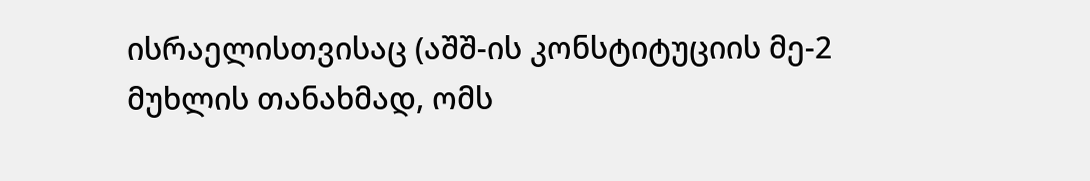ისრაელისთვისაც (აშშ-ის კონსტიტუციის მე-2 მუხლის თანახმად, ომს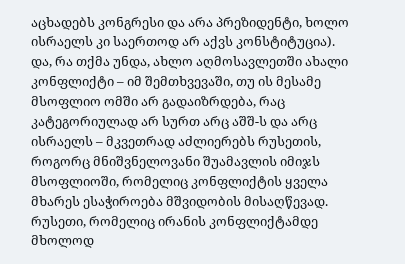აცხადებს კონგრესი და არა პრეზიდენტი, ხოლო ისრაელს კი საერთოდ არ აქვს კონსტიტუცია).
და, რა თქმა უნდა, ახლო აღმოსავლეთში ახალი კონფლიქტი – იმ შემთხვევაში, თუ ის მესამე მსოფლიო ომში არ გადაიზრდება, რაც კატეგორიულად არ სურთ არც აშშ-ს და არც ისრაელს – მკვეთრად აძლიერებს რუსეთის, როგორც მნიშვნელოვანი შუამავლის იმიჯს მსოფლიოში, რომელიც კონფლიქტის ყველა მხარეს ესაჭიროება მშვიდობის მისაღწევად. რუსეთი, რომელიც ირანის კონფლიქტამდე მხოლოდ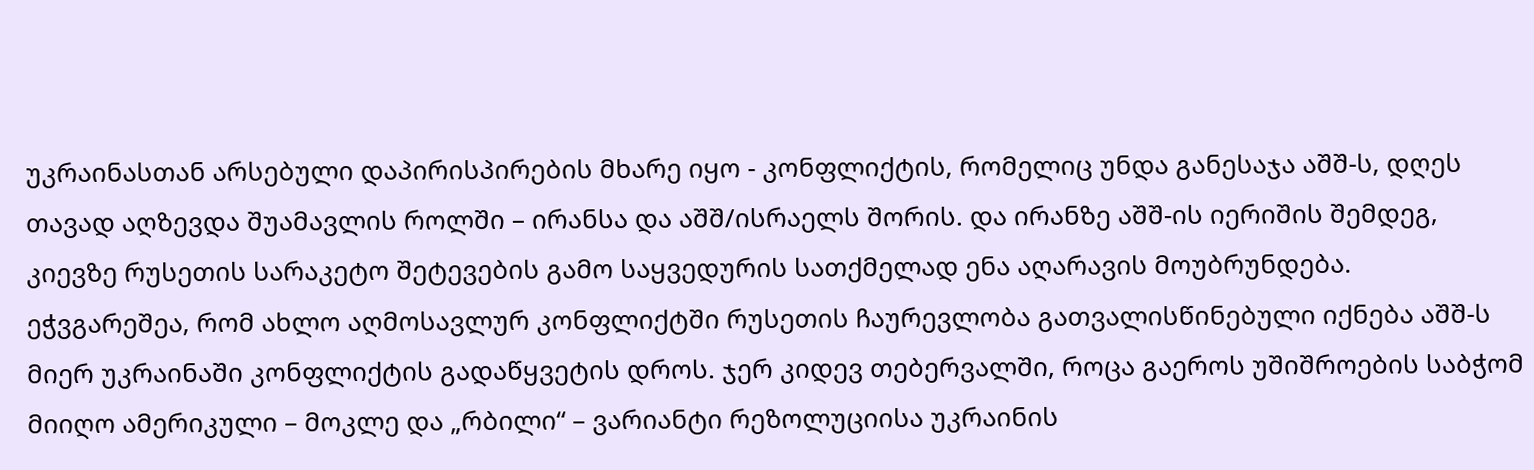უკრაინასთან არსებული დაპირისპირების მხარე იყო - კონფლიქტის, რომელიც უნდა განესაჯა აშშ-ს, დღეს თავად აღზევდა შუამავლის როლში – ირანსა და აშშ/ისრაელს შორის. და ირანზე აშშ-ის იერიშის შემდეგ, კიევზე რუსეთის სარაკეტო შეტევების გამო საყვედურის სათქმელად ენა აღარავის მოუბრუნდება.
ეჭვგარეშეა, რომ ახლო აღმოსავლურ კონფლიქტში რუსეთის ჩაურევლობა გათვალისწინებული იქნება აშშ-ს მიერ უკრაინაში კონფლიქტის გადაწყვეტის დროს. ჯერ კიდევ თებერვალში, როცა გაეროს უშიშროების საბჭომ მიიღო ამერიკული – მოკლე და „რბილი“ – ვარიანტი რეზოლუციისა უკრაინის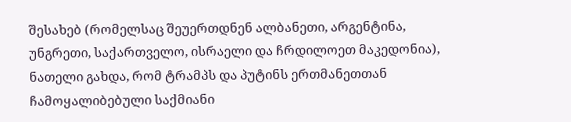შესახებ (რომელსაც შეუერთდნენ ალბანეთი, არგენტინა, უნგრეთი, საქართველო, ისრაელი და ჩრდილოეთ მაკედონია), ნათელი გახდა, რომ ტრამპს და პუტინს ერთმანეთთან ჩამოყალიბებული საქმიანი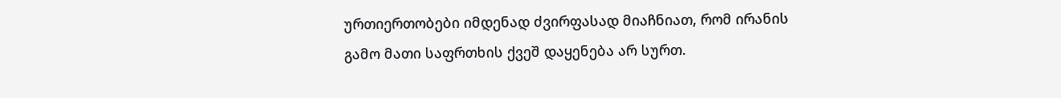ურთიერთობები იმდენად ძვირფასად მიაჩნიათ, რომ ირანის გამო მათი საფრთხის ქვეშ დაყენება არ სურთ.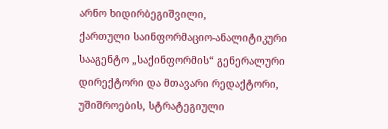არნო ხიდირბეგიშვილი,
ქართული საინფორმაციო-ანალიტიკური სააგენტო „საქინფორმის“ გენერალური დირექტორი და მთავარი რედაქტორი, უშიშროების, სტრატეგიული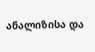ანალიზისა და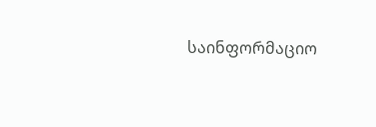საინფორმაციო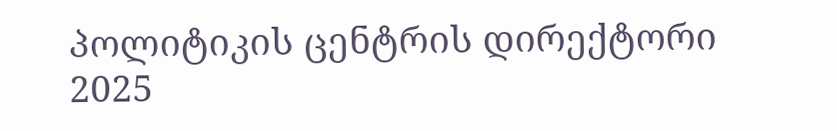პოლიტიკის ცენტრის დირექტორი
2025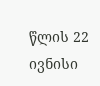წლის 22 ივნისი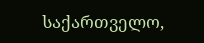საქართველო,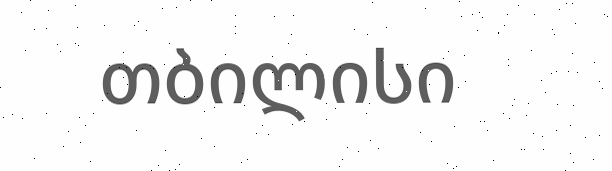თბილისი